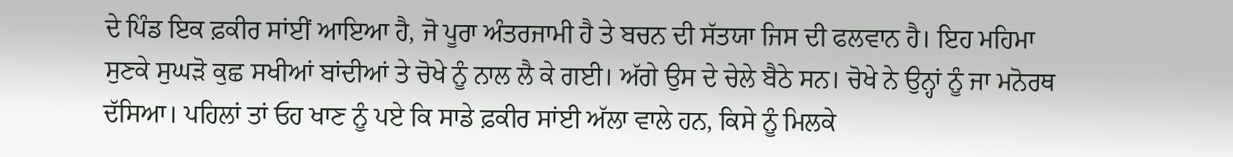ਦੇ ਪਿੰਡ ਇਕ ਫ਼ਕੀਰ ਸਾਂਈਂ ਆਇਆ ਹੈ, ਜੋ ਪੂਰਾ ਅੰਤਰਜਾਮੀ ਹੈ ਤੇ ਬਚਨ ਦੀ ਸੱਤਯਾ ਜਿਸ ਦੀ ਫਲਵਾਨ ਹੈ। ਇਹ ਮਹਿਮਾ ਸੁਣਕੇ ਸੁਘੜੋ ਕੁਛ ਸਖੀਆਂ ਬਾਂਦੀਆਂ ਤੇ ਚੋਖੇ ਨੂੰ ਨਾਲ ਲੈ ਕੇ ਗਈ। ਅੱਗੇ ਉਸ ਦੇ ਚੇਲੇ ਬੈਠੇ ਸਨ। ਚੋਖੇ ਨੇ ਉਨ੍ਹਾਂ ਨੂੰ ਜਾ ਮਨੋਰਥ ਦੱਸਿਆ। ਪਹਿਲਾਂ ਤਾਂ ਓਹ ਖਾਣ ਨੂੰ ਪਏ ਕਿ ਸਾਡੇ ਫ਼ਕੀਰ ਸਾਂਈ ਅੱਲਾ ਵਾਲੇ ਹਨ, ਕਿਸੇ ਨੂੰ ਮਿਲਕੇ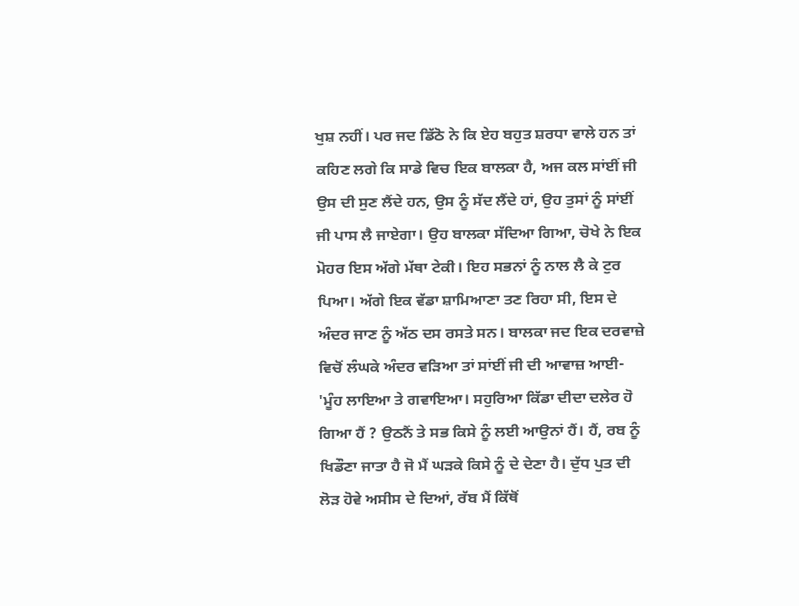ਖੁਸ਼ ਨਹੀਂ। ਪਰ ਜਦ ਡਿੱਠੋ ਨੇ ਕਿ ਏਹ ਬਹੁਤ ਸ਼ਰਧਾ ਵਾਲੇ ਹਨ ਤਾਂ ਕਹਿਣ ਲਗੇ ਕਿ ਸਾਡੇ ਵਿਚ ਇਕ ਬਾਲਕਾ ਹੈ, ਅਜ ਕਲ ਸਾਂਈਂ ਜੀ ਉਸ ਦੀ ਸੁਣ ਲੈਂਦੇ ਹਨ, ਉਸ ਨੂੰ ਸੱਦ ਲੈਂਦੇ ਹਾਂ, ਉਹ ਤੁਸਾਂ ਨੂੰ ਸਾਂਈਂ ਜੀ ਪਾਸ ਲੈ ਜਾਏਗਾ। ਉਹ ਬਾਲਕਾ ਸੱਦਿਆ ਗਿਆ, ਚੋਖੇ ਨੇ ਇਕ ਮੋਹਰ ਇਸ ਅੱਗੇ ਮੱਥਾ ਟੇਕੀ। ਇਹ ਸਭਨਾਂ ਨੂੰ ਨਾਲ ਲੈ ਕੇ ਟੁਰ ਪਿਆ। ਅੱਗੇ ਇਕ ਵੱਡਾ ਸ਼ਾਮਿਆਣਾ ਤਣ ਰਿਹਾ ਸੀ, ਇਸ ਦੇ ਅੰਦਰ ਜਾਣ ਨੂੰ ਅੱਠ ਦਸ ਰਸਤੇ ਸਨ। ਬਾਲਕਾ ਜਦ ਇਕ ਦਰਵਾਜ਼ੇ ਵਿਚੋਂ ਲੰਘਕੇ ਅੰਦਰ ਵੜਿਆ ਤਾਂ ਸਾਂਈਂ ਜੀ ਦੀ ਆਵਾਜ਼ ਆਈ- 'ਮੂੰਹ ਲਾਇਆ ਤੇ ਗਵਾਇਆ। ਸਹੁਰਿਆ ਕਿੱਡਾ ਦੀਦਾ ਦਲੇਰ ਹੋ ਗਿਆ ਹੈਂ ? ਉਠਨੈਂ ਤੇ ਸਭ ਕਿਸੇ ਨੂੰ ਲਈ ਆਉਨਾਂ ਹੈਂ। ਹੈਂ, ਰਬ ਨੂੰ ਖਿਡੌਣਾ ਜਾਤਾ ਹੈ ਜੋ ਮੈਂ ਘੜਕੇ ਕਿਸੇ ਨੂੰ ਦੇ ਦੇਣਾ ਹੈ। ਦੁੱਧ ਪੁਤ ਦੀ ਲੋੜ ਹੋਵੇ ਅਸੀਸ ਦੇ ਦਿਆਂ, ਰੱਬ ਮੈਂ ਕਿੱਥੋਂ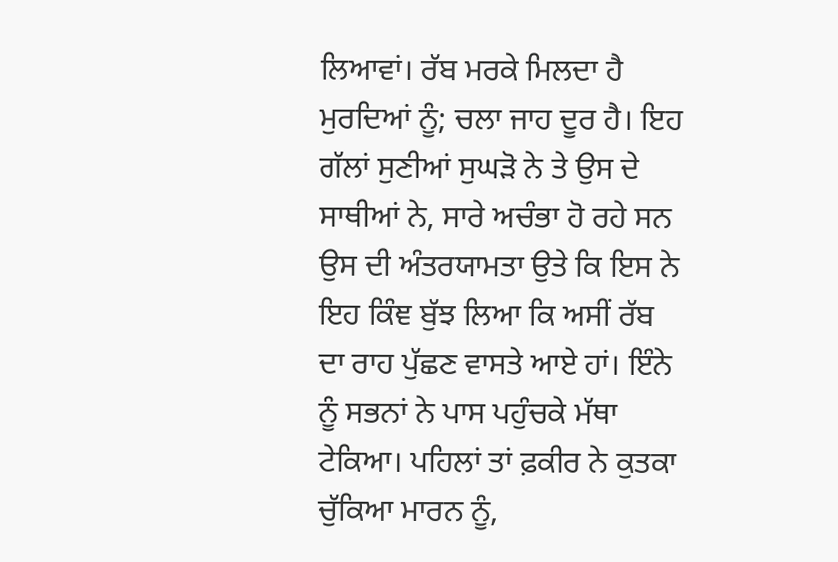ਲਿਆਵਾਂ। ਰੱਬ ਮਰਕੇ ਮਿਲਦਾ ਹੈ ਮੁਰਦਿਆਂ ਨੂੰ; ਚਲਾ ਜਾਹ ਦੂਰ ਹੈ। ਇਹ ਗੱਲਾਂ ਸੁਣੀਆਂ ਸੁਘੜੋ ਨੇ ਤੇ ਉਸ ਦੇ ਸਾਥੀਆਂ ਨੇ, ਸਾਰੇ ਅਚੰਭਾ ਹੋ ਰਹੇ ਸਨ ਉਸ ਦੀ ਅੰਤਰਯਾਮਤਾ ਉਤੇ ਕਿ ਇਸ ਨੇ ਇਹ ਕਿੰਞ ਬੁੱਝ ਲਿਆ ਕਿ ਅਸੀਂ ਰੱਬ ਦਾ ਰਾਹ ਪੁੱਛਣ ਵਾਸਤੇ ਆਏ ਹਾਂ। ਇੰਨੇ ਨੂੰ ਸਭਨਾਂ ਨੇ ਪਾਸ ਪਹੁੰਚਕੇ ਮੱਥਾ ਟੇਕਿਆ। ਪਹਿਲਾਂ ਤਾਂ ਫ਼ਕੀਰ ਨੇ ਕੁਤਕਾ ਚੁੱਕਿਆ ਮਾਰਨ ਨੂੰ,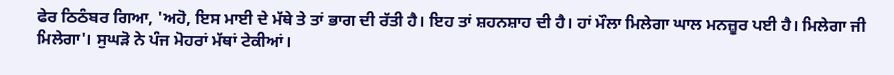ਫੇਰ ਠਿਠੰਬਰ ਗਿਆ, 'ਅਹੋ, ਇਸ ਮਾਈ ਦੇ ਮੱਥੇ ਤੇ ਤਾਂ ਭਾਗ ਦੀ ਰੱਤੀ ਹੈ। ਇਹ ਤਾਂ ਸ਼ਹਨਸ਼ਾਹ ਦੀ ਹੈ। ਹਾਂ ਮੌਲਾ ਮਿਲੇਗਾ ਘਾਲ ਮਨਜ਼ੂਰ ਪਈ ਹੈ। ਮਿਲੇਗਾ ਜੀ ਮਿਲੇਗਾ'। ਸੁਘੜੋ ਨੇ ਪੰਜ ਮੋਹਰਾਂ ਮੱਥਾਂ ਟੇਕੀਆਂ।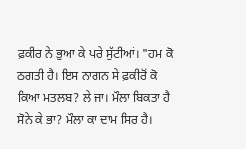ਫ਼ਕੀਰ ਨੇ ਭੁਆ ਕੇ ਪਰੇ ਸੁੱਟੀਆਂ। "ਹਮ ਕੋ ਠਗਤੀ ਹੈ। ਇਸ ਨਾਗਨ ਸੇ ਫ਼ਕੀਰੋਂ ਕੋ ਕਿਆ ਮਤਲਬ? ਲੇ ਜਾ। ਮੌਲਾ ਬਿਕਤਾ ਹੈ ਸੋਨੇ ਕੇ ਭਾ? ਮੌਲਾ ਕਾ ਦਾਮ ਸਿਰ ਹੈ।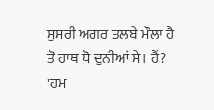ਸੁਸਰੀ ਅਗਰ ਤਲਬੇ ਮੌਲਾ ਹੈ ਤੋ ਹਾਥ ਧੋ ਦੁਨੀਆਂ ਸੇ। ਹੈਂ? 'ਹਮ